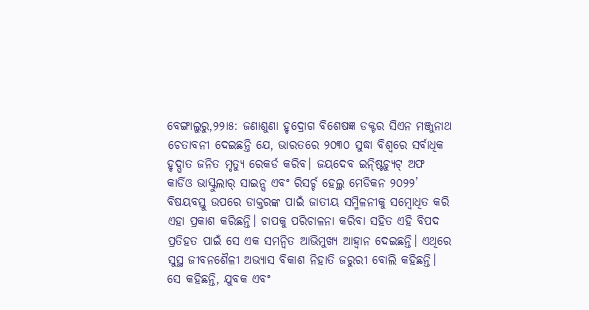ବେଙ୍ଗାଲୁରୁ,୨୨ା୫: ଜଣାଶୁଣା ହୃଦ୍ରୋଗ ବିଶେଷଜ୍ଞ ଡକ୍ଟର ସିଏନ ମଞ୍ଜୁନାଥ ଚେତାବନୀ ଦେଇଛନ୍ତି ଯେ, ଭାରତରେ ୨୦୩୦ ସୁଦ୍ଧା ବିଶ୍ୱରେ ସର୍ବାଧିକ ହୃଦ୍ଘାତ ଜନିତ ମୃତ୍ୟୁ ରେକର୍ଡ କରିବ। ଜୟଦେବ ଇନ୍ଷ୍ଟିଚ୍ୟୁଟ୍ ଅଫ କାର୍ଡିଓ ଭାସ୍କୁଲାର୍ ସାଇନ୍ସ ଏବଂ ରିସର୍ଚ୍ଚ ହେଲ୍ଥ ମେଡିକନ ୨୦୨୨’ ବିଷୟବସ୍ତୁ ଉପରେ ଡାକ୍ତରଙ୍କ ପାଇଁ ଜାତୀୟ ସମ୍ମିଳନୀକୁ ସମ୍ବୋଧିତ କରି ଏହା ପ୍ରକାଶ କରିଛନ୍ତି। ଚାପକୁ ପରିଚାଳନା କରିବା ସହିତ ଏହି ବିପଦ ପ୍ରତିହତ ପାଇଁ ସେ ଏକ ସମନ୍ବିତ ଆଭିମୁଖ୍ୟ ଆହ୍ବାନ ଦେଇଛନ୍ତି। ଏଥିରେ ସୁସ୍ଥ ଜୀବନଶୈଳୀ ଅଭ୍ୟାସ ବିକାଶ ନିହାତି ଜରୁରୀ ବୋଲି କହିଛନ୍ତି।
ସେ କହିଛନ୍ତି, ଯୁବକ ଏବଂ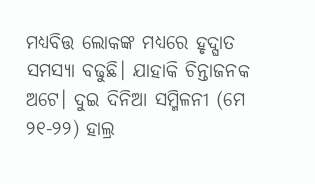ମଧ୍ୟବିତ୍ତ ଲୋକଙ୍କ ମଧ୍ୟରେ ହୃଦ୍ଘାତ ସମସ୍ୟା ବଢୁଛି। ଯାହାକି ଚିନ୍ତାଜନକ ଅଟେ। ଦୁଇ ଦିନିଆ ସମ୍ମିଳନୀ (ମେ ୨୧-୨୨) ହାଲ୍ର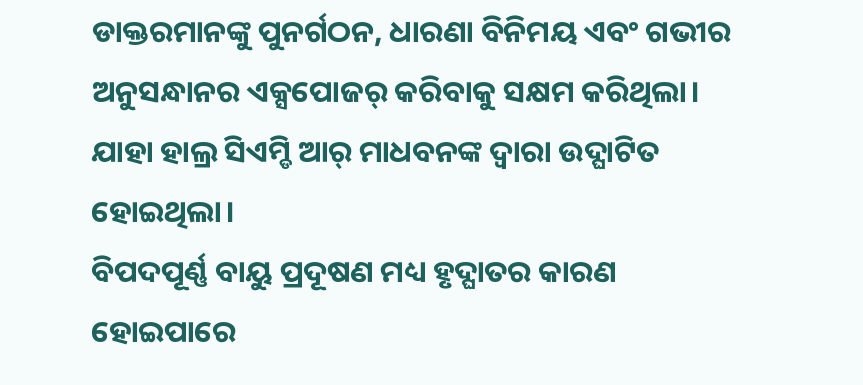ଡାକ୍ତରମାନଙ୍କୁ ପୁନର୍ଗଠନ, ଧାରଣା ବିନିମୟ ଏବଂ ଗଭୀର ଅନୁସନ୍ଧାନର ଏକ୍ସପୋଜର୍ କରିବାକୁ ସକ୍ଷମ କରିଥିଲା। ଯାହା ହାଲ୍ର ସିଏମ୍ଡି ଆର୍ ମାଧବନଙ୍କ ଦ୍ୱାରା ଉଦ୍ଘାଟିତ ହୋଇଥିଲା।
ବିପଦପୂର୍ଣ୍ଣ ବାୟୁ ପ୍ରଦୂଷଣ ମଧ୍ୟ ହୃଦ୍ଘାତର କାରଣ ହୋଇପାରେ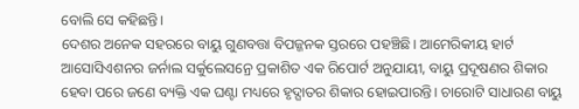ବୋଲି ସେ କହିଛନ୍ତି।
ଦେଶର ଅନେକ ସହରରେ ବାୟୁ ଗୁଣବତ୍ତା ବିପଜ୍ଜନକ ସ୍ତରରେ ପହଞ୍ଚିଛି। ଆମେରିକୀୟ ହାର୍ଟ ଆସୋସିଏଶନର ଜର୍ନାଲ ସର୍କୁଲେସନ୍ରେ ପ୍ରକାଶିତ ଏକ ରିପୋର୍ଟ ଅନୁଯାୟୀ, ବାୟୁ ପ୍ରଦୂଷଣର ଶିକାର ହେବା ପରେ ଜଣେ ବ୍ୟକ୍ତି ଏକ ଘଣ୍ଟା ମଧ୍ୟରେ ହୃଦ୍ଘାତର ଶିକାର ହୋଇପାରନ୍ତି। ଚାରୋଟି ସାଧାରଣ ବାୟୁ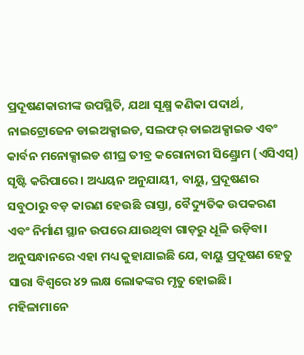ପ୍ରଦୂଷଣକାରୀଙ୍କ ଉପସ୍ଥିତି, ଯଥା ସୂକ୍ଷ୍ମ କଣିକା ପଦାର୍ଥ, ନାଇଟ୍ରୋଜେନ ଡାଇଅକ୍ସାଇଡ, ସଲଫର୍ ଡାଇଅକ୍ସାଇଡ ଏବଂ କାର୍ବନ ମନୋକ୍ସାଇଡ ଶୀଘ୍ର ତୀବ୍ର କରୋନାରୀ ସିଣ୍ଡ୍ରୋମ (ଏସିଏସ୍) ସୃଷ୍ଟି କରିପାରେ। ଅଧ୍ୟୟନ ଅନୁଯାୟୀ, ବାୟୁ, ପ୍ରଦୂଷଣର ସବୁଠାରୁ ବଡ଼ କାରଣ ହେଉଛି ରାସ୍ତା, ବୈଦ୍ୟୁତିକ ଉପକରଣ ଏବଂ ନିର୍ମାଣ ସ୍ଥାନ ଉପରେ ଯାଉଥିବା ଗାଡ଼ରୁ ଧୂଳି ଉଡ଼ିବା। ଅନୁସନ୍ଧାନରେ ଏହା ମଧ୍ୟ କୁହାଯାଇଛି ଯେ, ବାୟୁ ପ୍ରଦୂଷଣ ହେତୁ ସାରା ବିଶ୍ୱରେ ୪୨ ଲକ୍ଷ ଲୋକଙ୍କର ମୃତୁ ହୋଇଛି।
ମହିଳାମାନେ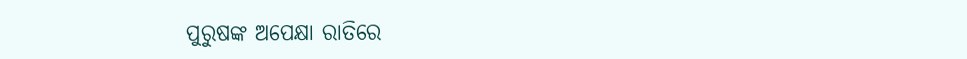ପୁରୁଷଙ୍କ ଅପେକ୍ଷା ରାତିରେ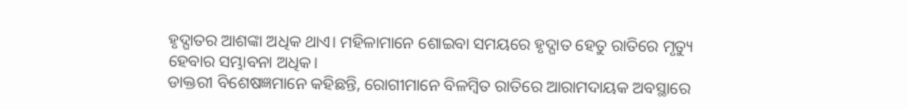ହୃଦ୍ଘାତର ଆଶଙ୍କା ଅଧିକ ଥାଏ। ମହିଳାମାନେ ଶୋଇବା ସମୟରେ ହୃଦ୍ଘାତ ହେତୁ ରାତିରେ ମୃତ୍ୟୁ ହେବାର ସମ୍ଭାବନା ଅଧିକ।
ଡାକ୍ତରୀ ବିଶେଷଜ୍ଞମାନେ କହିଛନ୍ତି, ରୋଗୀମାନେ ବିଳମ୍ବିତ ରାତିରେ ଆରାମଦାୟକ ଅବସ୍ଥାରେ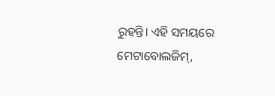ରୁହନ୍ତି। ଏହି ସମୟରେ ମେଟାବୋଲଜିମ୍,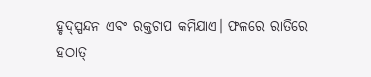ହୃଦ୍ସ୍ପନ୍ଦନ ଏବଂ ରକ୍ତଚାପ କମିଯାଏ। ଫଳରେ ରାତିରେ ହଠାତ୍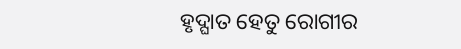ହୃଦ୍ଘାତ ହେତୁ ରୋଗୀର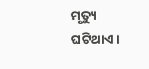ମୃତ୍ୟୁ ଘଟିଥାଏ।